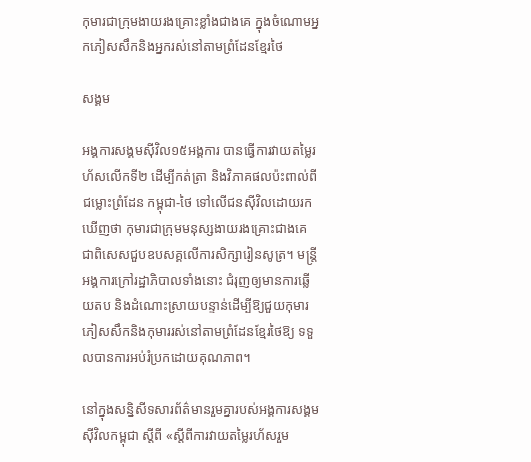កុមារជាក្រុមងាយរងគ្រោះខ្លាំងជាងគេ ក្នុងចំណោមអ្នកភៀសសឹកនិងអ្នករស់នៅតាមព្រំដែនខ្មែរថៃ

សង្គម

អង្គការសង្គមស៊ីវិល១៥អង្គការ បានធ្វើការវាយតម្លៃរហ័សលើកទី២ ដើម្បីកត់ត្រា និងវិភាគផលប៉ះពាល់ពីជម្លោះព្រំដែន កម្ពុជា-ថៃ ទៅលើជនស៊ីវិលដោយរកឃើញថា កុមារជាក្រុមមនុស្សងាយរងគ្រោះជាងគេ ជាពិសេសជួបឧបសគ្គលើការសិក្សារៀនសូត្រ។ មន្ត្រីអង្គការក្រៅរដ្ឋាភិបាលទាំងនោះ ជំរុញឲ្យមានការឆ្លើយតប និងដំណោះស្រាយបន្ទាន់ដើម្បីឱ្យជួយកុមារភៀសសឹកនិងកុមាររស់នៅតាមព្រំដែនខ្មែរថៃឱ្យ ទទួលបានការអប់រំប្រកដោយគុណភាព។

នៅក្នុងសន្និសីទសារព័ត៌មានរួមគ្នារបស់អង្គការសង្គមស៊ីវិលកម្ពុជា ស្តីពី «ស្តីពីការវាយតម្លៃរហ័សរួម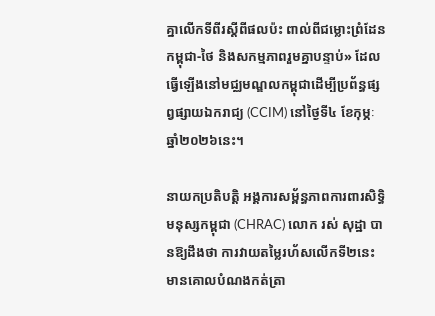គ្នាលើកទីពីរស្តីពីផលប៉ះ ពាល់ពីជម្លោះព្រំដែនកម្ពុជា-ថៃ និងសកម្មភាពរួមគ្នាបន្ទាប់» ដែលធ្វើឡើងនៅមជ្ឈមណ្ឌលកម្ពុជាដើម្បីប្រព័ន្ធផ្សព្វផ្សាយឯករាជ្យ (CCIM) នៅថ្ងៃទី៤ ខែកុម្ភៈ ឆ្នាំ២០២៦នេះ។

នាយកប្រតិបត្តិ អង្គការសម្ព័ន្ធភាពការពារសិទ្ធិមនុស្សកម្ពុជា (CHRAC) លោក រស់ សុដ្ឋា បានឱ្យដឹងថា ការវាយតម្លៃរហ័សលើកទី២នេះ មានគោលបំណងកត់ត្រា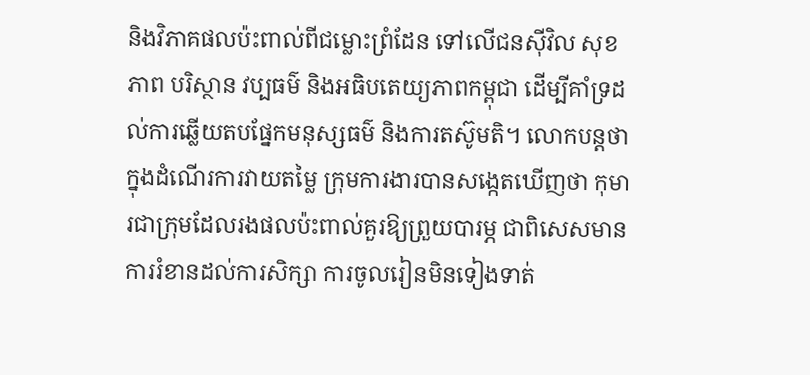និងវិភាគផលប៉ះពាល់ពីជម្លោះព្រំដែន ទៅលើជនស៊ីវិល សុខភាព បរិស្ថាន វប្បធម៌ និងអធិបតេយ្យភាពកម្ពុជា ដើម្បីគាំទ្រដល់ការឆ្លើយតបផ្នែកមនុស្សធម៌ និងការតស៊ូមតិ។ លោកបន្តថា ក្នុងដំណើរការវាយតម្លៃ ក្រុមការងារបានសង្កេតឃើញថា កុមារជាក្រុមដែលរងផលប៉ះពាល់គួរឱ្យព្រួយបារម្ភ ជាពិសេសមានការរំខានដល់ការសិក្សា ការចូលរៀនមិនទៀងទាត់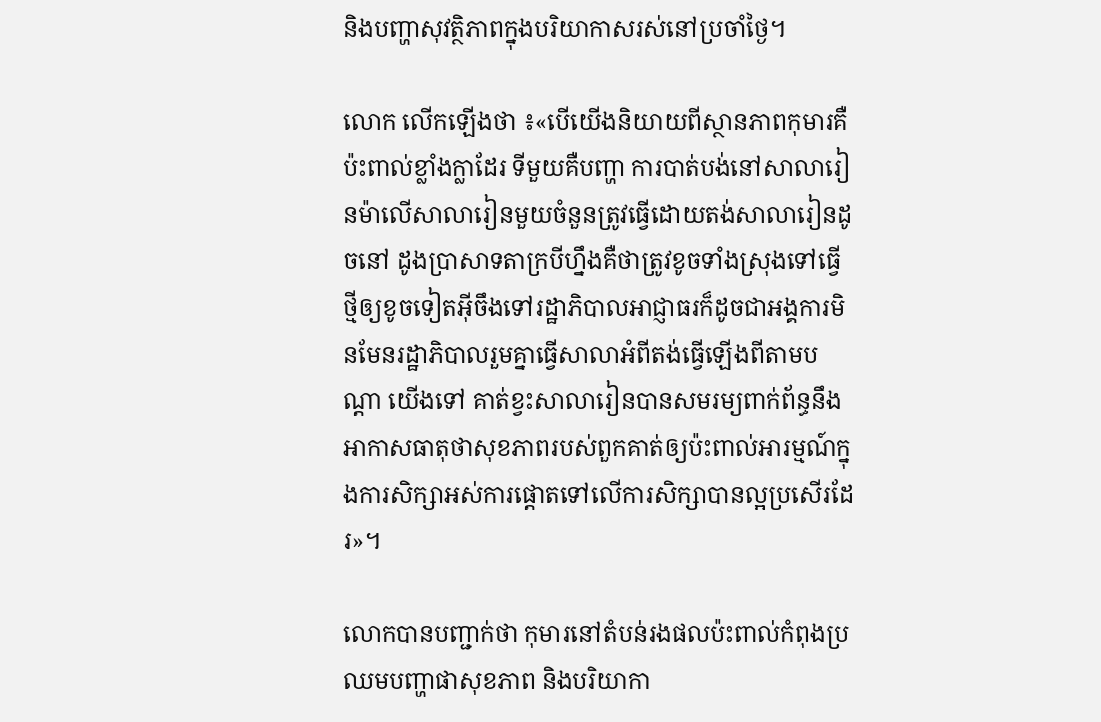និងបញ្ហាសុវត្ថិភាពក្នុងបរិយាកាសរស់នៅប្រចាំថ្ងៃ។

លោក លើកឡើងថា ៖«បើយើងនិយាយពីស្ថានភាពកុមារគឺប៉ះពាល់ខ្លាំងក្លាដែរ ទីមួយគឺបញ្ហា ការបាត់បង់នៅសាលារៀនម៉ាលើសាលារៀនមួយចំនួនត្រូវធ្វើដោយតង់សាលារៀនដូចនៅ ដូងប្រាសាទតាក្របីហ្នឹងគឺថាត្រូវខូចទាំងស្រុងទៅធ្វើថ្មីឲ្យខូចទៀតអ៊ីចឹងទៅរដ្ឋាភិបាលអាជ្ញាធរក៏ដូចជាអង្គការមិនមែនរដ្ឋាភិបាលរួមគ្នាធ្វើសាលាអំពីតង់ធ្វើឡើងពីតាមបណ្ដា យើងទៅ គាត់ខ្វះសាលារៀនបានសមរម្យពាក់ព័ន្ធនឹង អាកាសធាតុថាសុខភាពរបស់ពួកគាត់ឲ្យប៉ះពាល់អារម្មណ៍ក្នុងការសិក្សាអស់ការផ្ដោតទៅលើការសិក្សាបានល្អប្រសើរដែរ»។

លោកបានបញ្ជាក់ថា កុមារនៅតំបន់រងផលប៉ះពាល់កំពុងប្រឈមបញ្ហាផាសុខភាព និងបរិយាកា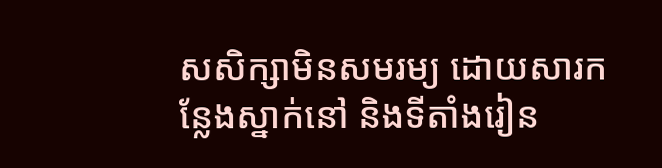សសិក្សាមិនសមរម្យ ដោយសារកន្លែងស្នាក់នៅ និងទីតាំងរៀន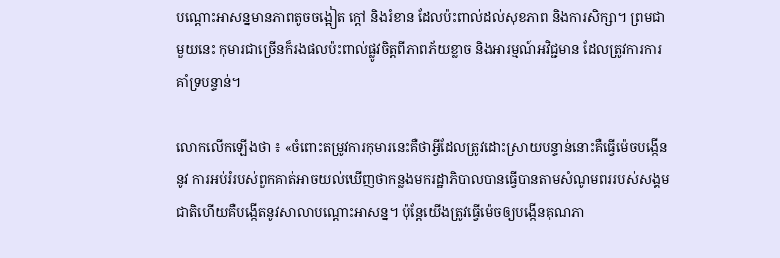បណ្តោះអាសន្នមានភាពតូចចង្អៀត ក្តៅ និងរំខាន ដែលប៉ះពាល់ដល់សុខភាព និងការសិក្សា។ ព្រមជាមួយនេះ កុមារជាច្រើនក៏រងផលប៉ះពាល់ផ្លូវចិត្តពីភាពភ័យខ្លាច និងអារម្មណ៍អវិជ្ជមាន ដែលត្រូវការការគាំទ្របន្ទាន់។

លោកលើកឡើងថា ៖ «ចំពោះតម្រូវការកុមារនេះគឺថាអ្វីដែលត្រូវដោះស្រាយបន្ទាន់នោះគឺធ្វើម៉េចបង្កើននូវ ការអប់រំរបស់ពួកគាត់អាចយល់ឃើញថាកន្លងមករដ្ឋាភិបាលបានធ្វើបានតាមសំណូមពររបស់សង្គមជាតិហើយគឺបង្កើតនូវសាលាបណ្ដោះអាសន្ន។ ប៉ុន្ដែយើងត្រូវធ្វើម៉េចឲ្យបង្កើនគុណភា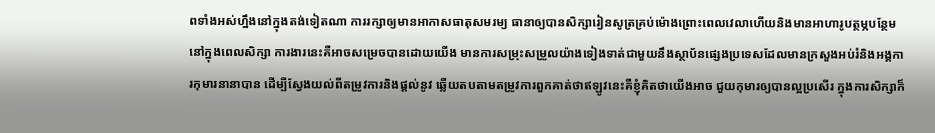ពទាំងអស់ហ្នឹងនៅក្នុងតង់ទៀតណា ការរក្សាឲ្យមានអាកាសធាតុសមរម្យ ធានាឲ្យបានសិក្សារៀនសូត្រគ្រប់ម៉ោងព្រោះពេលវេលាហើយនិងមានអាហារូបត្ថម្ភបន្ថែមនៅក្នុងពេលសិក្សា ការងារនេះគឺអាចសម្រេចបានដោយយើង មានការសម្រុះសម្រួលយ៉ាងទៀងទាត់ជាមួយនឹងស្ថាប័នផ្សេងប្រទេសដែលមានក្រសួងអប់រំនិងអង្គការកុមារនានាបាន ដើម្បីស្វែងយល់ពីតម្រូវការនិងផ្តល់នូវ ឆ្លើយតបតាមតម្រូវការពួកគាត់ថាឥឡូវនេះគឺខ្ញុំគិតថាយើងអាច ជួយកុមារឲ្យបានល្អប្រសើរ ក្នុងការសិក្សាក៏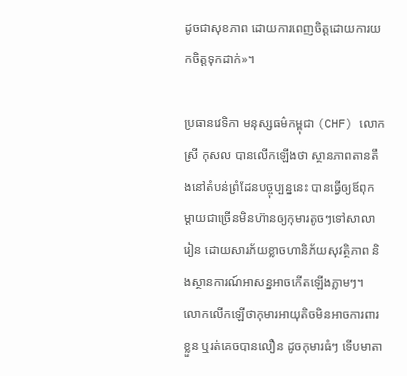ដូចជាសុខភាព ដោយការពេញចិត្តដោយការយកចិត្តទុកដាក់»។

ប្រធានវេទិកា មនុស្សធម៌កម្ពុជា (CHF) លោក ស្រី កុសល បានលើកឡើងថា ស្ថានភាពតានតឹងនៅតំបន់ព្រំដែនបច្ចុប្បន្ននេះ បានធ្វើឲ្យឪពុកម្តាយជាច្រើនមិនហ៊ានឲ្យកុមារតូចៗទៅសាលារៀន ដោយសារភ័យខ្លាចហានិភ័យសុវត្ថិភាព និងស្ថានការណ៍អាសន្នអាចកើតឡើងភ្លាមៗ។ លោកលើកឡើថាកុមារអាយុតិចមិនអាចការពារខ្លួន ឬរត់គេចបានលឿន ដូចកុមារធំៗ ទើបមាតា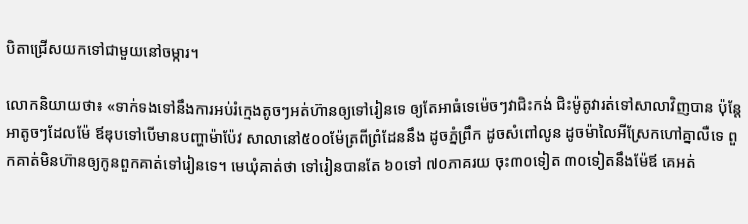បិតាជ្រើសយកទៅជាមួយនៅចម្ការ។

លោកនិយាយថា៖ «ទាក់ទងទៅនឹងការអប់រំក្មេងតូចៗអត់ហ៊ានឲ្យទៅរៀនទេ ឲ្យតែអាធំទេម៉េចៗវាជិះកង់ ជិះម៉ូតូវារត់ទៅសាលាវិញបាន ប៉ុន្តែអាតូចៗដែលម៉ែ ឪឌុបទៅបើមានបញ្ហាម៉ាប៉ែវ សាលានៅ៥០០ម៉ែត្រពីព្រំដែននឹង ដូចភ្នំព្រឹក ដូចសំពៅលូន ដូចម៉ាលៃអីស្រែកហៅគ្នាលឺទេ ពួកគាត់មិនហ៊ានឲ្យកូនពួកគាត់ទៅរៀនទេ។ មេឃុំគាត់ថា ទៅរៀនបានតែ ៦០ទៅ ៧០ភាគរយ ចុះ៣០ទៀត ៣០ទៀតនឹងម៉ែឪ គេអត់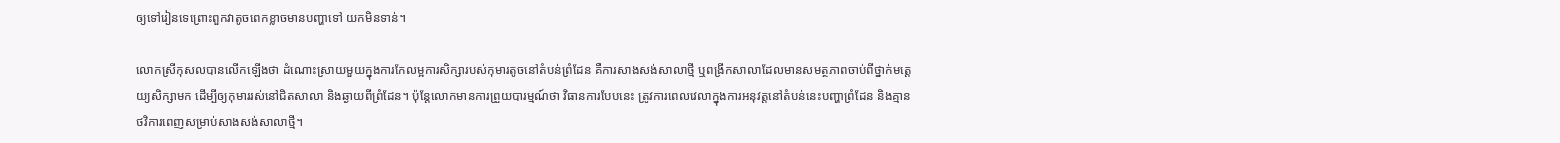ឲ្យទៅរៀនទេព្រោះពួកវាតូចពេកខ្លាចមានបញ្ហាទៅ យកមិនទាន់។

លោកស្រីកុសលបានលើកឡើងថា ដំណោះស្រាយមួយក្នុងការកែលម្អការសិក្សារបស់កុមារតូចនៅតំបន់ព្រំដែន គឺការសាងសង់សាលាថ្មី ឬពង្រីកសាលាដែលមានសមត្ថភាពចាប់ពីថ្នាក់មត្តេយ្យសិក្សាមក ដើម្បីឲ្យកុមាររស់នៅជិតសាលា និងឆ្ងាយពីព្រំដែន។ ប៉ុន្តែលោកមានការព្រួយបារម្មណ៍ថា វិធានការបែបនេះ ត្រូវការពេលវេលាក្នុងការអនុវត្តនៅតំបន់នេះបញ្ហាព្រំដែន និងគ្មានថវិការពេញសម្រាប់សាងសង់សាលាថ្មី។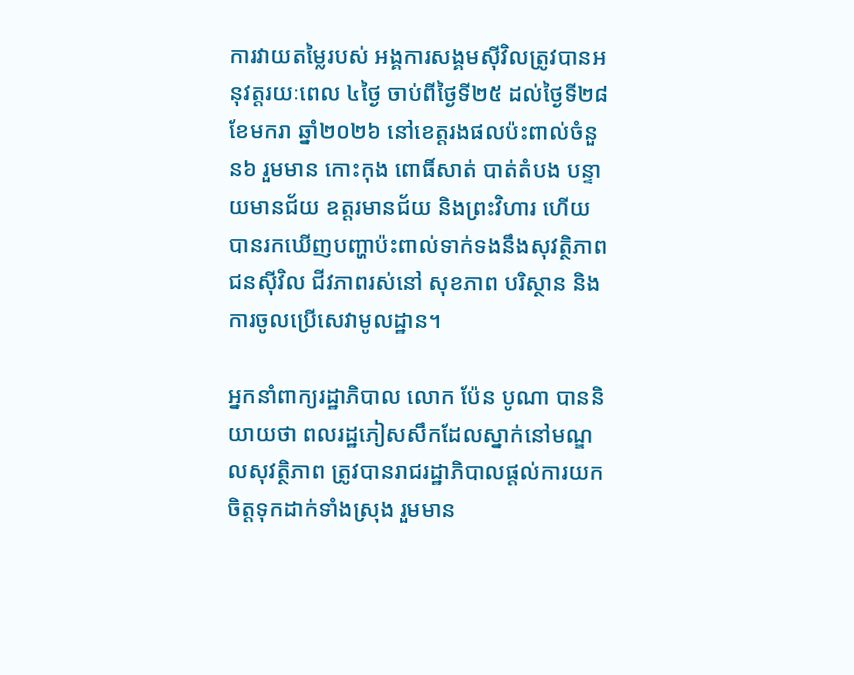ការវាយតម្លៃរបស់ អង្គការសង្គមស៊ីវិលត្រូវបានអនុវត្តរយៈពេល ៤ថ្ងៃ ចាប់ពីថ្ងៃទី២៥ ដល់ថ្ងៃទី២៨ ខែមករា ឆ្នាំ២០២៦ នៅខេត្តរងផលប៉ះពាល់ចំនួន៦ រួមមាន កោះកុង ពោធិ៍សាត់ បាត់តំបង បន្ទាយមានជ័យ ឧត្តរមានជ័យ និងព្រះវិហារ ហើយបានរកឃើញបញ្ហាប៉ះពាល់ទាក់ទងនឹងសុវត្ថិភាពជនស៊ីវិល ជីវភាពរស់នៅ សុខភាព បរិស្ថាន និងការចូលប្រើសេវាមូលដ្ឋាន។

អ្នកនាំពាក្យរដ្ឋាភិបាល លោក ប៉ែន បូណា បាននិយាយថា ពលរដ្ឋភៀសសឹកដែលស្នាក់នៅមណ្ឌលសុវត្ថិភាព ត្រូវបានរាជរដ្ឋាភិបាលផ្តល់ការយកចិត្តទុកដាក់ទាំងស្រុង រួមមាន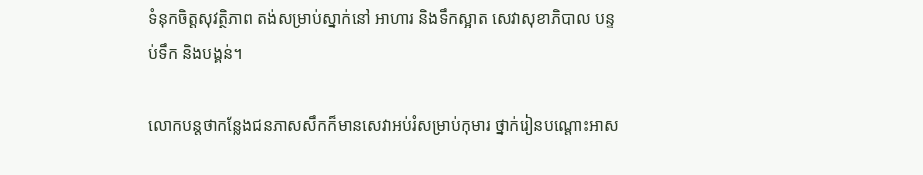ទំនុកចិត្តសុវត្ថិភាព តង់សម្រាប់ស្នាក់នៅ អាហារ និងទឹកស្អាត សេវាសុខាភិបាល បន្ទប់ទឹក និងបង្គន់។

លោកបន្តថាកន្លែងជនភាសសឹកក៏មានសេវាអប់រំសម្រាប់កុមារ ថ្នាក់រៀនបណ្តោះអាស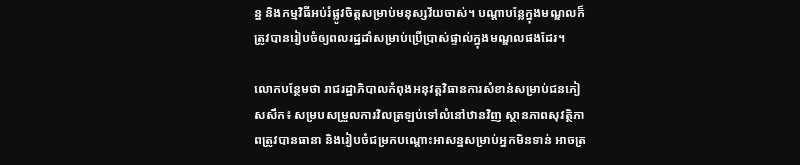ន្ន និងកម្មវិធីអប់រំផ្លូវចិត្តសម្រាប់មនុស្សវ័យចាស់។ បណ្តាបន្លែក្នុងមណ្ឌលក៏ត្រូវបានរៀបចំឲ្យពលរដ្ឋដាំសម្រាប់ប្រើប្រាស់ផ្ទាល់ក្នុងមណ្ឌលផងដែរ។

លោកបន្ថែមថា រាជរដ្ឋាភិបាលកំពុងអនុវត្តវិធានការសំខាន់សម្រាប់ជនភៀសសឹក៖ សម្របសម្រួលការវិលត្រឡប់ទៅលំនៅឋានវិញ ស្ថានភាពសុវត្ថិភាពត្រូវបានធានា និងរៀបចំជម្រកបណ្តោះអាសន្នសម្រាប់អ្នកមិនទាន់ អាចត្រ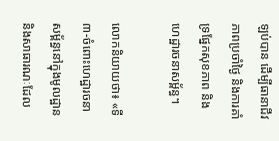ឡប់បាន ដើម្បីធានាជីវភាពប្រចាំថ្ងៃ និងការគាំទ្រផ្នែកសុខភាព និងហេដ្ឋារចនាសម្ព័ន្ធ។

លោកនិយាយថា៖ «ទី៣-ចំពោះហេដ្ឋារចនាសម្ព័ន្ធនៅក្នុងមូលដ្ឋាន និងសាធារណៈដែល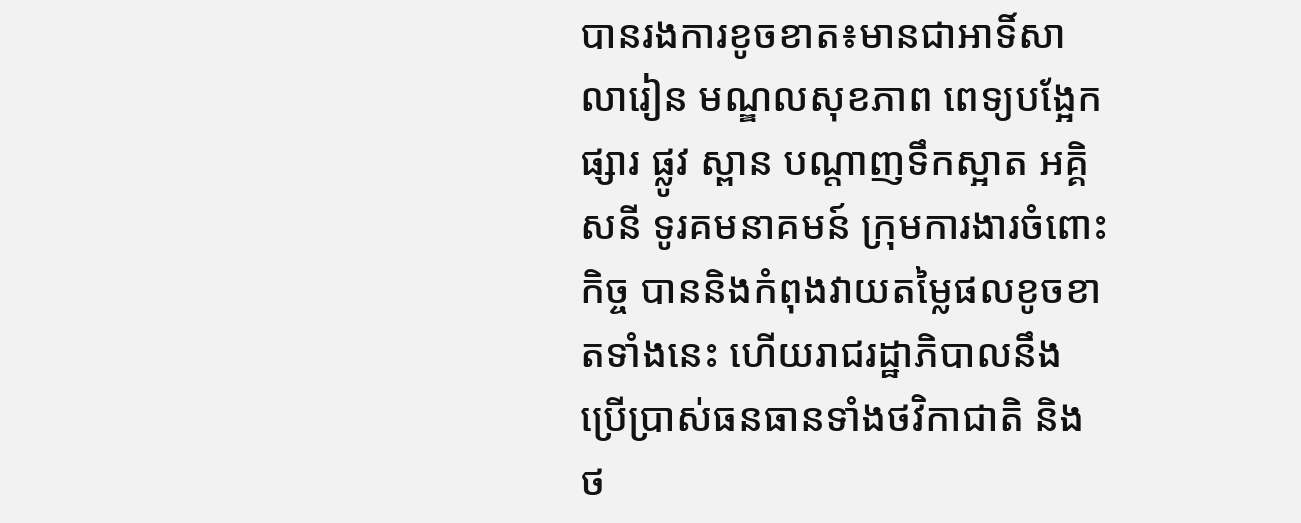បានរងការខូចខាត៖មានជាអាទិ៍សាលារៀន មណ្ឌលសុខភាព ពេទ្យបង្អែក ផ្សារ ផ្លូវ ស្ពាន បណ្តាញទឹកស្អាត អគ្គិសនី ទូរគមនាគមន៍ ក្រុមការងារចំពោះកិច្ច បាននិងកំពុងវាយតម្លៃផលខូចខាតទាំងនេះ ហើយរាជរដ្ឋាភិបាលនឹងប្រើប្រាស់ធនធានទាំងថវិកាជាតិ និងថ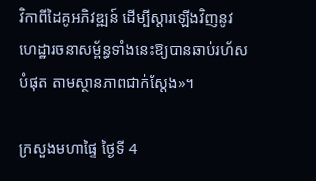វិកាពីដៃគូអភិវឌ្ឍន៍ ដើម្បីស្តារឡើងវិញនូវហេដ្ឋារចនាសម្ព័ន្ធទាំងនេះឱ្យបានឆាប់រហ័សបំផុត តាមស្ថានភាពជាក់ស្តែង»។

ក្រសួងមហាផ្ទៃ ថ្ងៃទី 4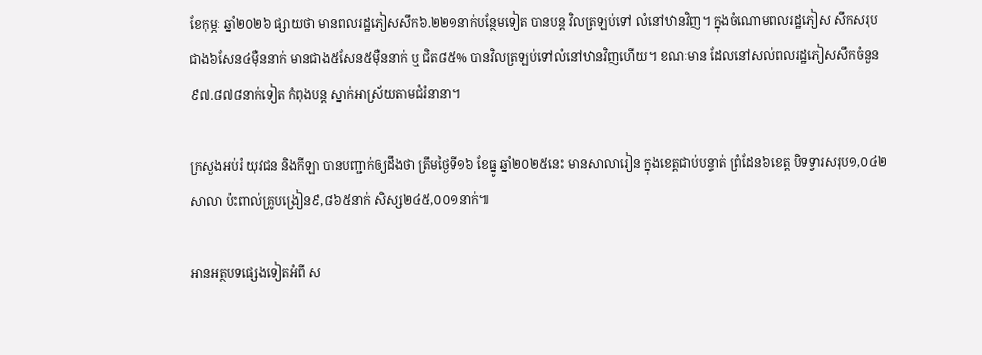ខែកុម្ភៈ ឆ្នាំ២០២៦ ផ្សាយថា មានពលរដ្ឋភៀសសឹក៦.២២១នាក់បន្ថែមទៀត បានបន្ត វិលត្រឡប់ទៅ លំនៅឋានវិញ។ ក្នុងចំណោមពលរដ្ឋភៀស សឹកសរុបជាង៦សែន៤ម៉ឺននាក់ មានជាង៥សែន៥ម៉ឺននាក់ ឬ ជិត៨៥% បានវិលត្រឡប់ទៅលំនៅឋានវិញហើយ។ ខណៈមាន ដែលនៅសល់ពលរដ្ឋភៀសសឹកចំនួន៩៧.៨៧៨នាក់ទៀត កំពុងបន្ត ស្នាក់អាស្រ័យតាមជំរំនានា។

ក្រសួងអប់រំ យុវជន និងកីឡា បានបញ្ជាក់ឲ្យដឹងថា ត្រឹមថ្ងៃទី១៦ ខែធ្នូ ឆ្នាំ២០២៥នេះ មានសាលារៀន ក្នុងខេត្តជាប់បន្ទាត់ ព្រំដែន៦ខេត្ត បិទទ្វារសរុប១,០៤២សាលា ប៉ះពាល់គ្រូបង្រៀន៩,៨៦៥នាក់ សិស្ស២៤៥,០០១នាក់៕

អានអត្ថបទផ្សេងទៀតអំពី ស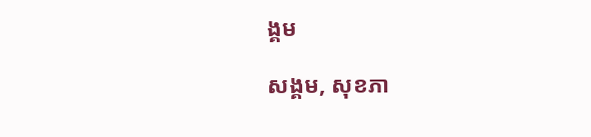ង្គម

សង្គម, សុខភា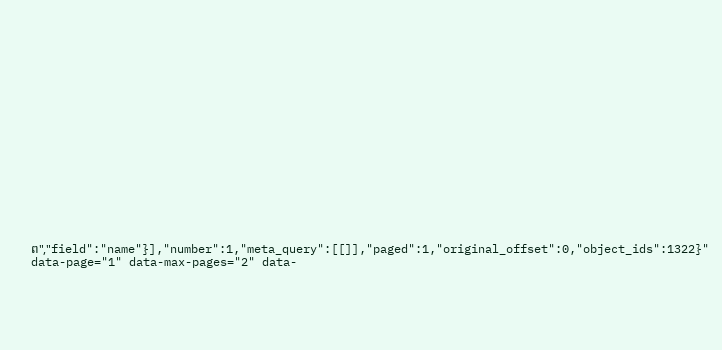ព","field":"name"}],"number":1,"meta_query":[[]],"paged":1,"original_offset":0,"object_ids":1322}" data-page="1" data-max-pages="2" data-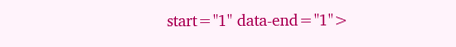start="1" data-end="1">